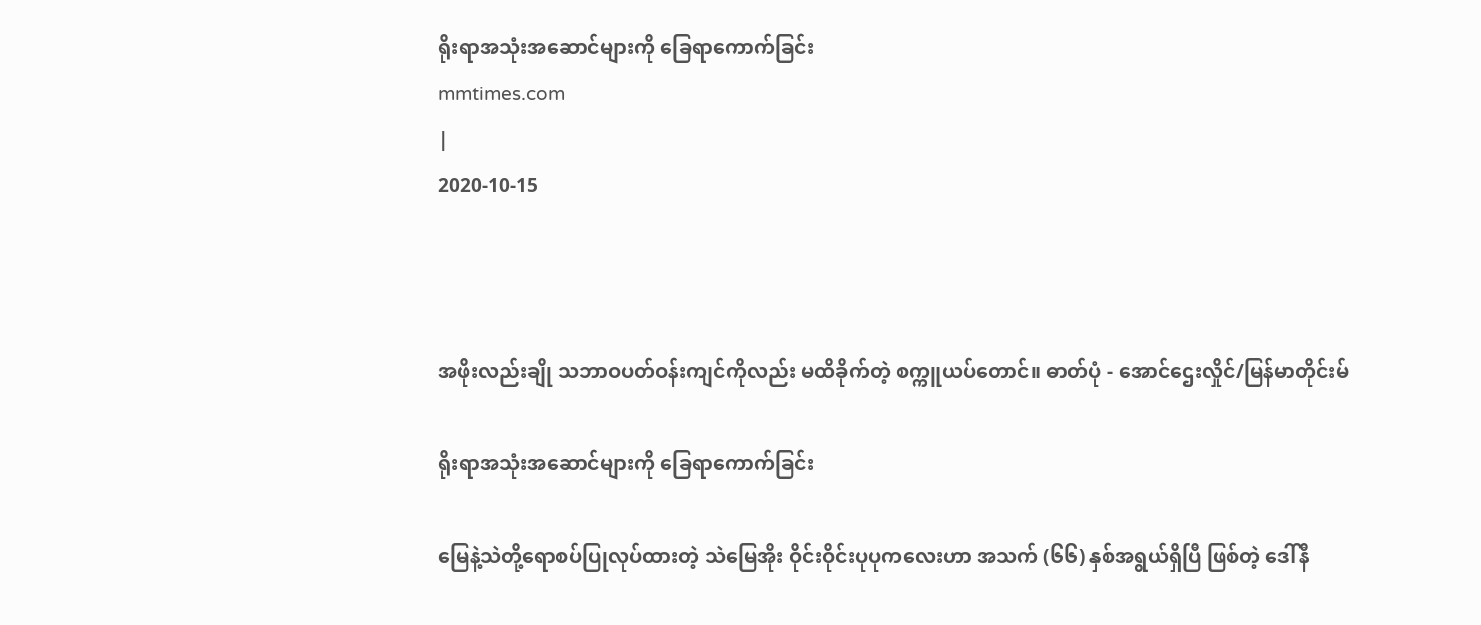ရိုးရာအသုံးအဆောင်များကို ခြေရာကောက်ခြင်း
mmtimes.com
|
2020-10-15



အဖိုးလည်းချို သဘာဝပတ်ဝန်းကျင်ကိုလည်း မထိခိုက်တဲ့ စက္ကူယပ်တောင်။ ဓာတ်ပုံ - အောင်ဌေးလှိုင်/မြန်မာတိုင်းမ်

ရိုးရာအသုံးအဆောင်များကို ခြေရာကောက်ခြင်း

မြေနဲ့သဲတို့ရောစပ်ပြုလုပ်ထားတဲ့ သဲမြေအိုး ဝိုင်းဝိုင်းပုပုကလေးဟာ အသက် (၆၆) နှစ်အရွယ်ရှိပြီ ဖြစ်တဲ့ ဒေါ်နီ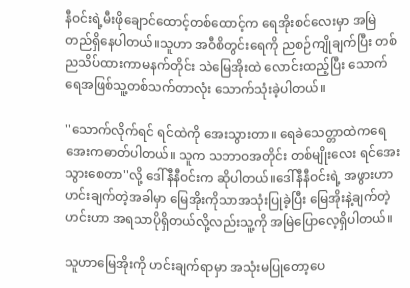နီဝင်းရဲ့မီးဖိုချောင်ထောင့်တစ်ထောင့်က ရေအိုးစင်လေးမှာ အမြဲတည်ရှိနေပါတယ်။သူဟာ အဝီစိတွင်းရေကို ညစဉ်ကျိုချက်ပြီး တစ်ညသိပ်ထားကာမနက်တိုင်း သဲမြေအိုးထဲ လောင်းထည့်ပြီး သောက်ရေအဖြစ်သူ့တစ်သက်တာလုံး သောက်သုံးခဲ့ပါတယ်။

''သောက်လိုက်ရင် ရင်ထဲကို အေးသွားတာ။ ရေခဲသေတ္တာထဲကရေအေးကဓာတ်ပါတယ်။ သူက သဘာဝအတိုင်း တစ်မျိုးလေး ရင်အေးသွားစေတာ''လို့ ဒေါ်နီနီဝင်းက ဆိုပါတယ်။ဒေါ်နီနီဝင်းရဲ့ အဖွားဟာ ဟင်းချက်တဲ့အခါမှာ မြေအိုးကိုသာအသုံးပြုခဲ့ပြီး မြေအိုးနဲ့ချက်တဲ့ဟင်းဟာ အရသာပိုရှိတယ်လို့လည်းသူ့ကို အမြဲပြောလေ့ရှိပါတယ်။

သူဟာမြေအိုးကို ဟင်းချက်ရာမှာ အသုံးမပြုတော့ပေ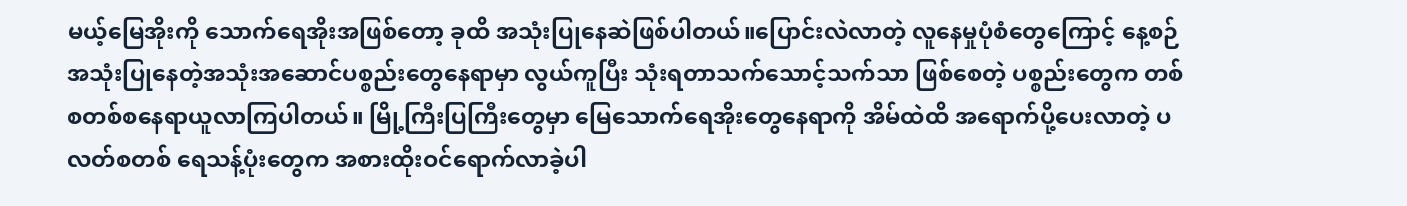မယ့်မြေအိုးကို သောက်ရေအိုးအဖြစ်တော့ ခုထိ အသုံးပြုနေဆဲဖြစ်ပါတယ်။ပြောင်းလဲလာတဲ့ လူနေမှုပုံစံတွေကြောင့် နေ့စဉ်အသုံးပြုနေတဲ့အသုံးအဆောင်ပစ္စည်းတွေနေရာမှာ လွယ်ကူပြီး သုံးရတာသက်သောင့်သက်သာ ဖြစ်စေတဲ့ ပစ္စည်းတွေက တစ်စတစ်စနေရာယူလာကြပါတယ်။ မြို့ကြီးပြကြီးတွေမှာ မြေသောက်ရေအိုးတွေနေရာကို အိမ်ထဲထိ အရောက်ပို့ပေးလာတဲ့ ပလတ်စတစ် ရေသန့်ပုံးတွေက အစားထိုးဝင်ရောက်လာခဲ့ပါ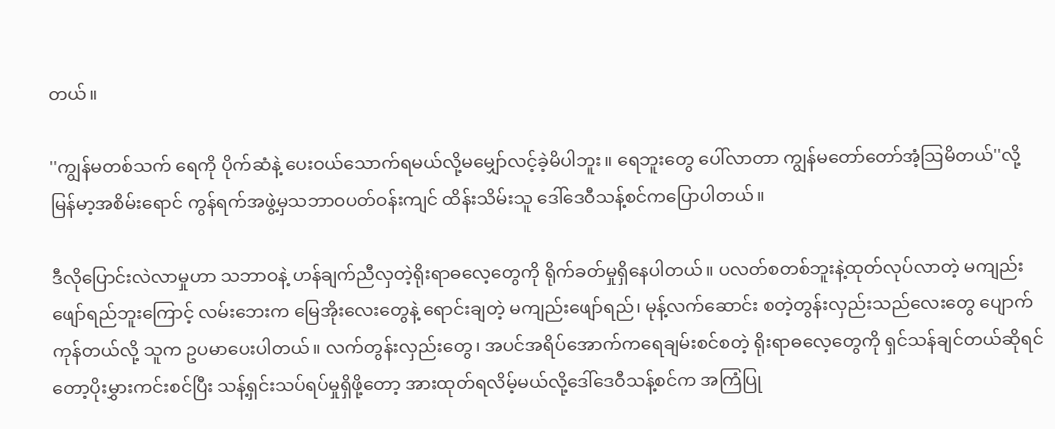တယ်။

''ကျွန်မတစ်သက် ရေကို ပိုက်ဆံနဲ့ ပေးဝယ်သောက်ရမယ်လို့မမျှော်လင့်ခဲ့မိပါဘူး။ ရေဘူးတွေ ပေါ်လာတာ ကျွန်မတော်တော်အံ့သြမိတယ်''လို့ မြန်မာ့အစိမ်းရောင် ကွန်ရက်အဖွဲ့မှသဘာဝပတ်ဝန်းကျင် ထိန်းသိမ်းသူ ဒေါ်ဒေဝီသန့်စင်ကပြောပါတယ်။

ဒီလိုပြောင်းလဲလာမှုဟာ သဘာဝနဲ့ ဟန်ချက်ညီလှတဲ့ရိုးရာဓလေ့တွေကို ရိုက်ခတ်မှုရှိနေပါတယ်။ ပလတ်စတစ်ဘူးနဲ့ထုတ်လုပ်လာတဲ့ မကျည်းဖျော်ရည်ဘူးကြောင့် လမ်းဘေးက မြေအိုးလေးတွေနဲ့ ရောင်းချတဲ့ မကျည်းဖျော်ရည်၊ မုန့်လက်ဆောင်း စတဲ့တွန်းလှည်းသည်လေးတွေ ပျောက်ကုန်တယ်လို့ သူက ဥပမာပေးပါတယ်။ လက်တွန်းလှည်းတွေ၊ အပင်အရိပ်အောက်ကရေချမ်းစင်စတဲ့ ရိုးရာဓလေ့တွေကို ရှင်သန်ချင်တယ်ဆိုရင်တော့ပိုးမွှားကင်းစင်ပြီး သန့်ရှင်းသပ်ရပ်မှုရှိဖို့တော့ အားထုတ်ရလိမ့်မယ်လို့ဒေါ်ဒေဝီသန့်စင်က အကြံပြု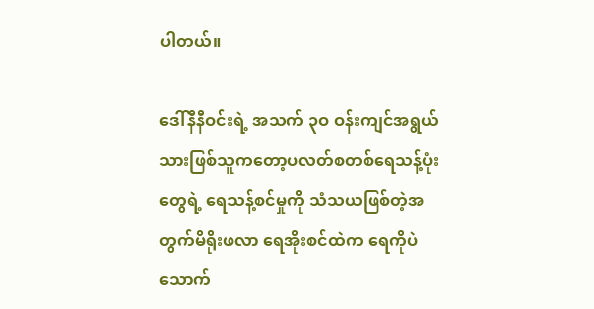ပါတယ်။

ဒေါ်နီနီဝင်းရဲ့ အသက် ၃ဝ ဝန်းကျင်အရွယ် သားဖြစ်သူကတော့ပလတ်စတစ်ရေသန့်ပုံးတွေရဲ့ ရေသန့်စင်မှုကို သံသယဖြစ်တဲ့အတွက်မိရိုးဖလာ ရေအိုးစင်ထဲက ရေကိုပဲ သောက်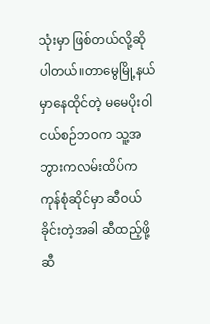သုံးမှာ ဖြစ်တယ်လို့ဆိုပါတယ်။တာမွေမြို့နယ်မှာနေထိုင်တဲ့ မမေပိုးဝါ ငယ်စဉ်ဘဝက သူ့အဘွားကလမ်းထိပ်က ကုန်စုံဆိုင်မှာ ဆီဝယ်ခိုင်းတဲ့အခါ ဆီထည့်ဖို့ ဆီ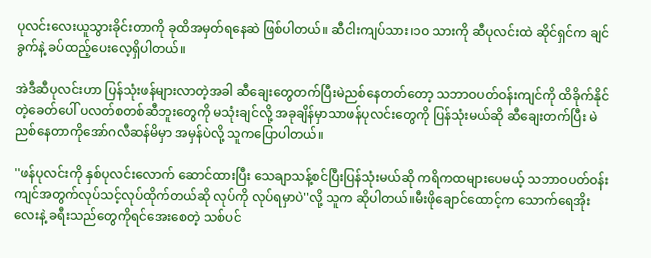ပုလင်းလေးယူသွားခိုင်းတာကို ခုထိအမှတ်ရနေဆဲ ဖြစ်ပါတယ်။ ဆီငါးကျပ်သား၊၁ဝ သားကို ဆီပုလင်းထဲ ဆိုင်ရှင်က ချင်ခွက်နဲ့ ခပ်ထည့်ပေးလေ့ရှိပါတယ်။

အဲဒီဆီပုလင်းဟာ ပြန်သုံးဖန်များလာတဲ့အခါ ဆီချေးတွေတက်ပြီးမဲညစ်နေတတ်တော့ သဘာဝပတ်ဝန်းကျင်ကို ထိခိုက်နိုင်တဲ့ခေတ်ပေါ် ပလတ်စတစ်ဆီဘူးတွေကို မသုံးချင်လို့ အခုချိန်မှာသာဖန်ပုလင်းတွေကို ပြန်သုံးမယ်ဆို ဆီချေးတက်ပြီး မဲညစ်နေတာကိုအော်ဂလီဆန်မိမှာ အမှန်ပဲလို့ သူကပြောပါတယ်။

''ဖန်ပုလင်းကို နှစ်ပုလင်းလောက် ဆောင်ထားပြီး သေချာသန့်စင်ပြီးပြန်သုံးမယ်ဆို ကရိကထများပေမယ့် သဘာဝပတ်ဝန်းကျင်အတွက်လုပ်သင့်လုပ်ထိုက်တယ်ဆို လုပ်ကို လုပ်ရမှာပဲ''လို့ သူက ဆိုပါတယ်။မီးဖိုချောင်ထောင့်က သောက်ရေအိုးလေးနဲ့ ခရီးသည်တွေကိုရင်အေးစေတဲ့ သစ်ပင်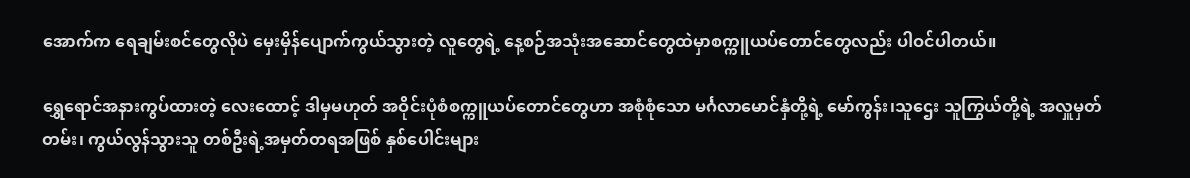အောက်က ရေချမ်းစင်တွေလိုပဲ မှေးမှိန်ပျောက်ကွယ်သွားတဲ့ လူတွေရဲ့ နေ့စဉ်အသုံးအဆောင်တွေထဲမှာစက္ကူယပ်တောင်တွေလည်း ပါဝင်ပါတယ်။

ရွှေရောင်အနားကွပ်ထားတဲ့ လေးထောင့် ဒါမှမဟုတ် အဝိုင်းပုံစံစက္ကူယပ်တောင်တွေဟာ အစုံစုံသော မင်္ဂလာမောင်နှံတို့ရဲ့ မော်ကွန်း၊သူဌေး သူကြွယ်တို့ရဲ့ အလှူမှတ်တမ်း၊ ကွယ်လွန်သွားသူ တစ်ဦးရဲ့အမှတ်တရအဖြစ် နှစ်ပေါင်းများ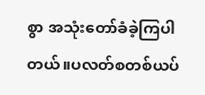စွာ အသုံးတော်ခံခဲ့ကြပါတယ်။ပလတ်စတစ်ယပ်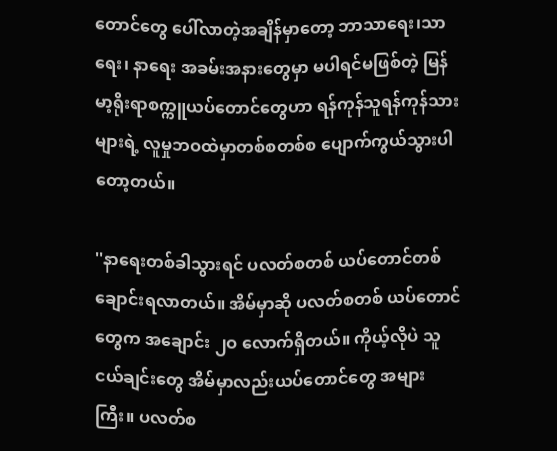တောင်တွေ ပေါ်လာတဲ့အချိန်မှာတော့ ဘာသာရေး၊သာရေး၊ နာရေး အခမ်းအနားတွေမှာ မပါရင်မဖြစ်တဲ့ မြန်မာ့ရိုးရာစက္ကူယပ်တောင်တွေဟာ ရန်ကုန်သူရန်ကုန်သားများရဲ့ လူမှုဘဝထဲမှာတစ်စတစ်စ ပျောက်ကွယ်သွားပါတော့တယ်။

''နာရေးတစ်ခါသွားရင် ပလတ်စတစ် ယပ်တောင်တစ်ချောင်းရလာတယ်။ အိမ်မှာဆို ပလတ်စတစ် ယပ်တောင်တွေက အချောင်း ၂ဝ လောက်ရှိတယ်။ ကိုယ့်လိုပဲ သူငယ်ချင်းတွေ အိမ်မှာလည်းယပ်တောင်တွေ အများကြီး။ ပလတ်စ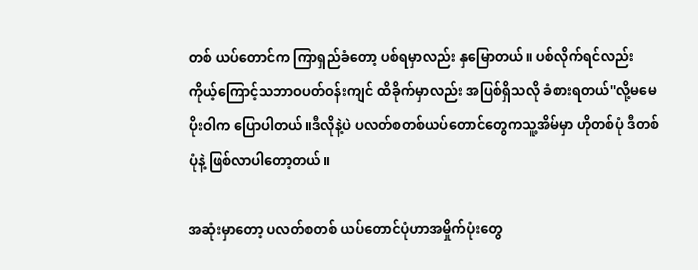တစ် ယပ်တောင်က ကြာရှည်ခံတော့ ပစ်ရမှာလည်း နှမြောတယ်။ ပစ်လိုက်ရင်လည်း ကိုယ့်ကြောင့်သဘာဝပတ်ဝန်းကျင် ထိခိုက်မှာလည်း အပြစ်ရှိသလို ခံစားရတယ်''လို့မမေပိုးဝါက ပြောပါတယ်။ဒီလိုနဲ့ပဲ ပလတ်စတစ်ယပ်တောင်တွေကသူ့အိမ်မှာ ဟိုတစ်ပုံ ဒီတစ်ပုံနဲ့ ဖြစ်လာပါတော့တယ်။

အဆုံးမှာတော့ ပလတ်စတစ် ယပ်တောင်ပုံဟာအမှိုက်ပုံးတွေ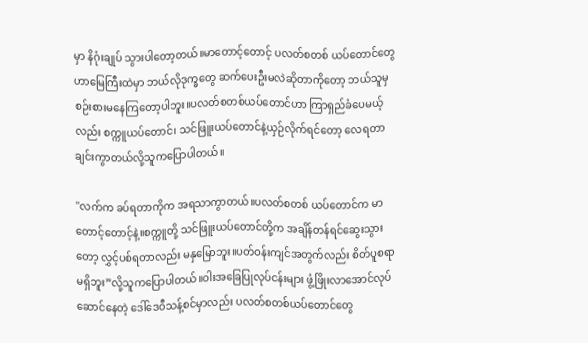မှာ နိဂုံးချုပ် သွားပါတော့တယ်။မာတောင့်တောင့် ပလတ်စတစ် ယပ်တောင်တွေဟာမြေကြီးထဲမှာ ဘယ်လိုဒုက္ခတွေ ဆက်ပေးဦးမလဲဆိုတာကိုတော့ ဘယ်သူမှ စဉ်းစားမနေကြတော့ပါဘူး။ပလတ်စတစ်ယပ်တောင်ဟာ ကြာရှည်ခံပေမယ့်လည်း စက္ကူယပ်တောင်၊ သင်ဖြူးယပ်တောင်နဲ့ယှဉ်လိုက်ရင်တော့ လေရတာချင်းကွာတယ်လို့သူကပြောပါတယ်။

''လက်က ခပ်ရတာကိုက အရသာကွာတယ်။ပလတ်စတစ် ယပ်တောင်က မာတောင့်တောင့်နဲ့။စက္ကူတို့ သင်ဖြူးယပ်တောင်တို့က အချိန်တန်ရင်ဆွေးသွားတော့ လွှင့်ပစ်ရတာလည်း မနှမြောဘူး။ပတ်ဝန်းကျင်အတွက်လည်း စိတ်ပူစရာမရှိဘူး”လို့သူကပြောပါတယ်။ဝါးအခြေပြုလုပ်ငန်းများ ဖွံ့ဖြိုးလာအောင်လုပ်ဆောင်နေတဲ့ ဒေါ်ဒေဝီသန့်စင်မှာလည်း ပလတ်စတစ်ယပ်တောင်တွေ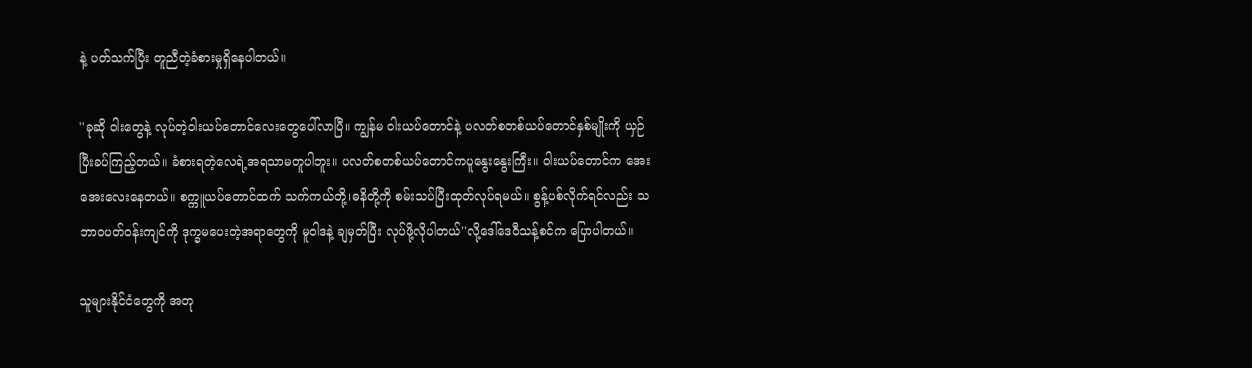နဲ့ ပတ်သက်ပြီး တူညီတဲ့ခံစားမှုရှိနေပါတယ်။

''ခုဆို ဝါးတွေနဲ့ လုပ်တဲ့ဝါးယပ်တောင်လေးတွေပေါ်လာပြီ။ ကျွန်မ ဝါးယပ်တောင်နဲ့ ပလတ်စတစ်ယပ်တောင်နှစ်မျိုးကို ယှဉ်ပြီးခပ်ကြည့်တယ်။ ခံစားရတဲ့လေရဲ့အရသာမတူပါဘူး။ ပလတ်စတစ်ယပ်တောင်ကပူနွေးနွေးကြီး။ ဝါးယပ်တောင်က အေးအေးလေးနေတယ်။ စက္ကူယပ်တောင်ထက် သက်ကယ်တို့၊ဓနိတို့ကို စမ်းသပ်ပြီးထုတ်လုပ်ရမယ်။ စွန့်ပစ်လိုက်ရင်လည်း သဘာဝပတ်ဝန်းကျင်ကို ဒုက္ခမပေးတဲ့အရာတွေကို မူဝါဒနဲ့ ချမှတ်ပြီး လုပ်ဖို့လိုပါတယ်''လို့ဒေါ်ဒေဝီသန့်စင်က ပြောပါတယ်။

သူများနိုင်ငံတွေကို အတု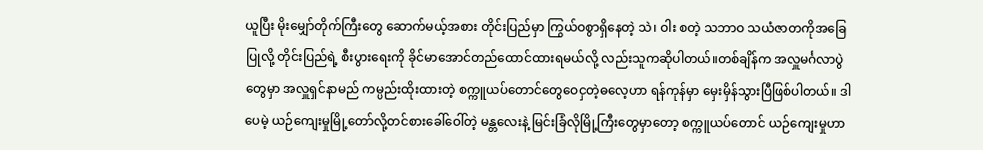ယူပြီး မိုးမျှော်တိုက်ကြီးတွေ ဆောက်မယ့်အစား တိုင်းပြည်မှာ ကြွယ်ဝစွာရှိနေတဲ့ သဲ၊ ဝါး စတဲ့ သဘာဝ သယံဇာတကိုအခြေပြုလို့ တိုင်းပြည်ရဲ့ စီးပွားရေးကို ခိုင်မာအောင်တည်ထောင်ထားရမယ်လို့ လည်းသူကဆိုပါတယ်။တစ်ချိန်က အလှူမင်္ဂလာပွဲတွေမှာ အလှူရှင်နာမည် ကမ္ပည်းထိုးထားတဲ့ စက္ကူယပ်တောင်တွေဝေငှတဲ့ဓလေ့ဟာ ရန်ကုန်မှာ မှေးမှိန်သွားပြီဖြစ်ပါတယ်။ ဒါပေမဲ့ ယဉ်ကျေးမှုမြို့တော်လို့တင်စားခေါ်ဝေါ်တဲ့ မန္တလေးနဲ့ မြင်းခြံလိုမြို့ကြီးတွေမှာတော့ စက္ကူယပ်တောင် ယဉ်ကျေးမှုဟာ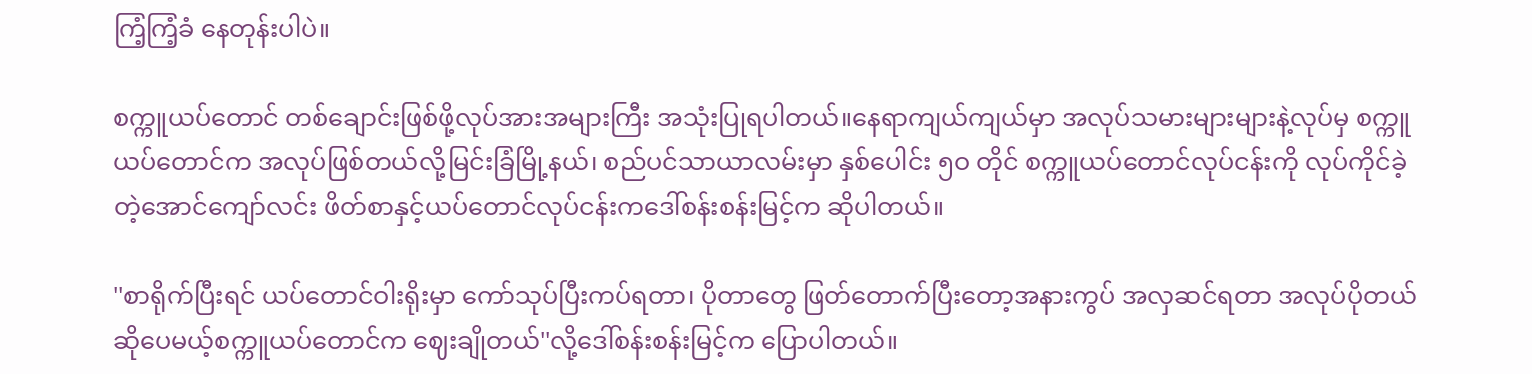ကြံ့ကြံ့ခံ နေတုန်းပါပဲ။

စက္ကူယပ်တောင် တစ်ချောင်းဖြစ်ဖို့လုပ်အားအများကြီး အသုံးပြုရပါတယ်။နေရာကျယ်ကျယ်မှာ အလုပ်သမားများများနဲ့လုပ်မှ စက္ကူယပ်တောင်က အလုပ်ဖြစ်တယ်လို့မြင်းခြံမြို့နယ်၊ စည်ပင်သာယာလမ်းမှာ နှစ်ပေါင်း ၅ဝ တိုင် စက္ကူယပ်တောင်လုပ်ငန်းကို လုပ်ကိုင်ခဲ့တဲ့အောင်ကျော်လင်း ဖိတ်စာနှင့်ယပ်တောင်လုပ်ငန်းကဒေါ်စန်းစန်းမြင့်က ဆိုပါတယ်။

''စာရိုက်ပြီးရင် ယပ်တောင်ဝါးရိုးမှာ ကော်သုပ်ပြီးကပ်ရတာ၊ ပိုတာတွေ ဖြတ်တောက်ပြီးတော့အနားကွပ် အလှဆင်ရတာ အလုပ်ပိုတယ်ဆိုပေမယ့်စက္ကူယပ်တောင်က ဈေးချိုတယ်''လို့ဒေါ်စန်းစန်းမြင့်က ပြောပါတယ်။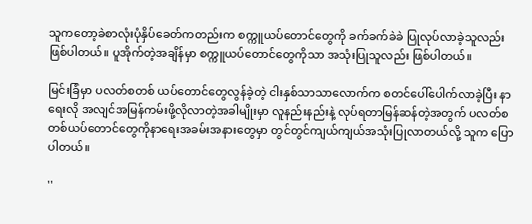သူကတော့ခဲစာလုံးပုံနှိပ်ခေတ်ကတည်းက စက္ကူယပ်တောင်တွေကို ခက်ခက်ခဲခဲ ပြုလုပ်လာခဲ့သူလည်းဖြစ်ပါတယ်။ ပူအိုက်တဲ့အချိန်မှာ စက္ကူယပ်တောင်တွေကိုသာ အသုံးပြုသူလည်း ဖြစ်ပါတယ်။

မြင်းခြံမှာ ပလတ်စတစ် ယပ်တောင်တွေလွန်ခဲ့တဲ့ ငါးနှစ်သာသာလောက်က စတင်ပေါ်ပေါက်လာခဲ့ပြီး နာရေးလို အလျင်အမြန်ကမ်းဖို့လိုလာတဲ့အခါမျိုးမှာ လူနည်းနည်းနဲ့ လုပ်ရတာမြန်ဆန်တဲ့အတွက် ပလတ်စတစ်ယပ်တောင်တွေကိုနာရေးအခမ်းအနားတွေမှာ တွင်တွင်ကျယ်ကျယ်အသုံးပြုလာတယ်လို့ သူက ပြောပါတယ်။

''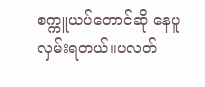စက္ကူယပ်တောင်ဆို နေပူလှမ်းရတယ်။ပလတ်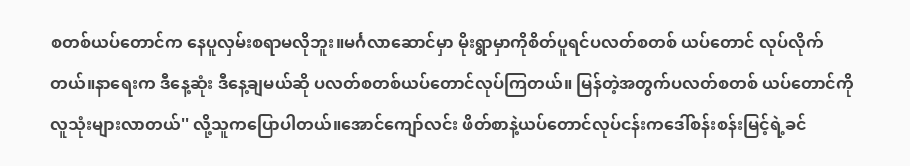စတစ်ယပ်တောင်က နေပူလှမ်းစရာမလိုဘူး။မင်္ဂလာဆောင်မှာ မိုးရွာမှာကိုစိတ်ပူရင်ပလတ်စတစ် ယပ်တောင် လုပ်လိုက်တယ်။နာရေးက ဒီနေ့ဆုံး ဒီနေ့ချမယ်ဆို ပလတ်စတစ်ယပ်တောင်လုပ်ကြတယ်။ မြန်တဲ့အတွက်ပလတ်စတစ် ယပ်တောင်ကို လူသုံးများလာတယ်'' လို့သူကပြောပါတယ်။အောင်ကျော်လင်း ဖိတ်စာနဲ့ယပ်တောင်လုပ်ငန်းကဒေါ်စန်းစန်းမြင့်ရဲ့ခင်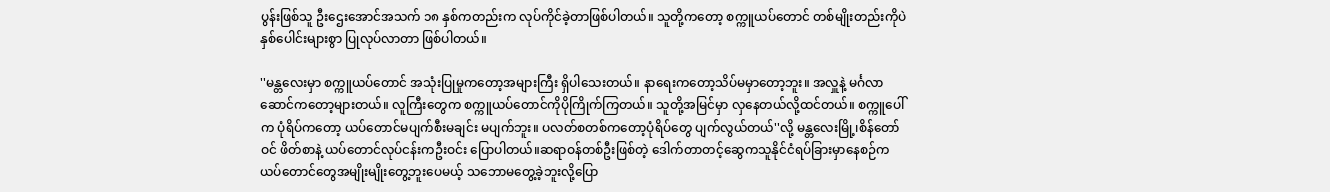ပွန်းဖြစ်သူ ဦးဌေးအောင်အသက် ၁၈ နှစ်ကတည်းက လုပ်ကိုင်ခဲ့တာဖြစ်ပါတယ်။ သူတို့ကတော့ စက္ကူယပ်တောင် တစ်မျိုးတည်းကိုပဲ နှစ်ပေါင်းများစွာ ပြုလုပ်လာတာ ဖြစ်ပါတယ်။

''မန္တလေးမှာ စက္ကူယပ်တောင် အသုံးပြုမှုကတော့အများကြီး ရှိပါသေးတယ်။ နာရေးကတော့သိပ်မမှာတော့ဘူး။ အလှူနဲ့ မင်္ဂလာဆောင်ကတော့များတယ်။ လူကြီးတွေက စက္ကူယပ်တောင်ကိုပိုကြိုက်ကြတယ်။ သူတို့အမြင်မှာ လှနေတယ်လို့ထင်တယ်။ စက္ကူပေါ်က ပုံရိပ်ကတော့ ယပ်တောင်မပျက်စီးမချင်း မပျက်ဘူး။ ပလတ်စတစ်ကတော့ပုံရိပ်တွေ ပျက်လွယ်တယ်''လို့ မန္တလေးမြို့၊စိန်တော်ဝင် ဖိတ်စာနဲ့ ယပ်တောင်လုပ်ငန်းကဦးဝင်း ပြောပါတယ်။ဆရာဝန်တစ်ဦးဖြစ်တဲ့ ဒေါက်တာတင့်ဆွေကသူနိုင်ငံရပ်ခြားမှာနေစဉ်က ယပ်တောင်တွေအမျိုးမျိုးတွေ့ဘူးပေမယ့် သဘောမတွေ့ခဲ့ဘူးလို့ပြော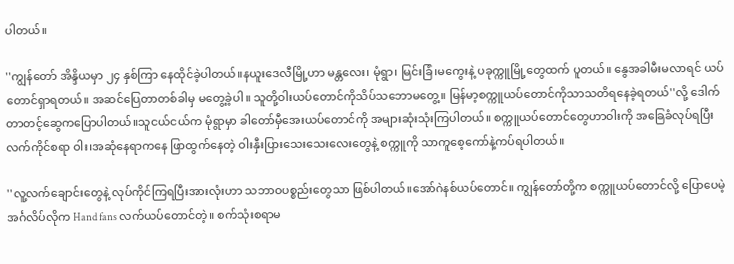ပါတယ်။

''ကျွန်တော် အိန္ဒိယမှာ ၂၄ နှစ်ကြာ နေထိုင်ခဲ့ပါတယ်။နယူးဒေလီမြို့ဟာ မန္တလေး၊ မုံရွာ၊ မြင်းခြံ၊မကွေးနဲ့ ပခုက္ကူမြို့တွေထက် ပူတယ်။ နွေအခါမီးမလာရင် ယပ်တောင်ရှာရတယ်။ အဆင်ပြေတာတစ်ခါမှ မတွေ့ခဲ့ပါ။ သူတို့ဝါးယပ်တောင်ကိုသိပ်သဘောမတွေ့။ မြန်မာ့စက္ကူယပ်တောင်ကိုသာသတိရနေခဲ့ရတယ်''လို့ ဒေါက်တာတင့်ဆွေကပြောပါတယ်။သူငယ်ငယ်က မုံရွာမှာ ခါတော်မှီအေးယပ်တောင်ကို အများဆုံးသုံးကြပါတယ်။ စက္ကူယပ်တောင်တွေဟာဝါးကို အခြေခံလုပ်ရပြီး လက်ကိုင်စရာ ဝါး၊အဆုံနေရာကနေ ဖြာထွက်နေတဲ့ ဝါးနှီးပြားသေးသေးလေးတွေနဲ့ စက္ကူကို သာကူစေ့ကော်နဲ့ကပ်ရပါတယ်။

''လူ့လက်ချောင်းတွေနဲ့ လုပ်ကိုင်ကြရပြီးအားလုံးဟာ သဘာဝပစ္စည်းတွေသာ ဖြစ်ပါတယ်။အော်ဂဲနစ်ယပ်တောင်။ ကျွန်တော်တို့က စက္ကူယပ်တောင်လို့ ပြောပေမဲ့ အင်္ဂလိပ်လိုက Hand fans လက်ယပ်တောင်တဲ့။ စက်သုံးစရာမ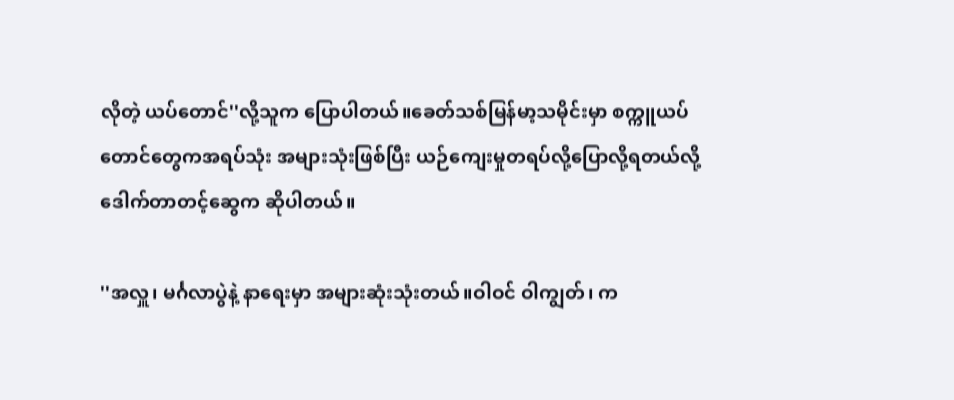လိုတဲ့ ယပ်တောင်''လို့သူက ပြောပါတယ်။ခေတ်သစ်မြန်မာ့သမိုင်းမှာ စက္ကူယပ်တောင်တွေကအရပ်သုံး အများသုံးဖြစ်ပြီး ယဉ်ကျေးမှုတရပ်လို့ပြောလို့ရတယ်လို့ ဒေါက်တာတင့်ဆွေက ဆိုပါတယ်။

''အလှူ၊ မင်္ဂလာပွဲနဲ့ နာရေးမှာ အများဆုံးသုံးတယ်။ဝါဝင် ဝါကျွတ်၊ က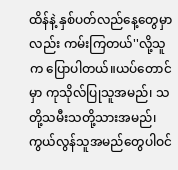ထိန်နဲ့ နှစ်ပတ်လည်နေ့တွေမှာလည်း ကမ်းကြတယ်''လို့သူက ပြောပါတယ်။ယပ်တောင်မှာ ကုသိုလ်ပြုသူအမည်၊ သတို့သမီးသတို့သားအမည်၊ ကွယ်လွန်သူအမည်တွေပါဝင်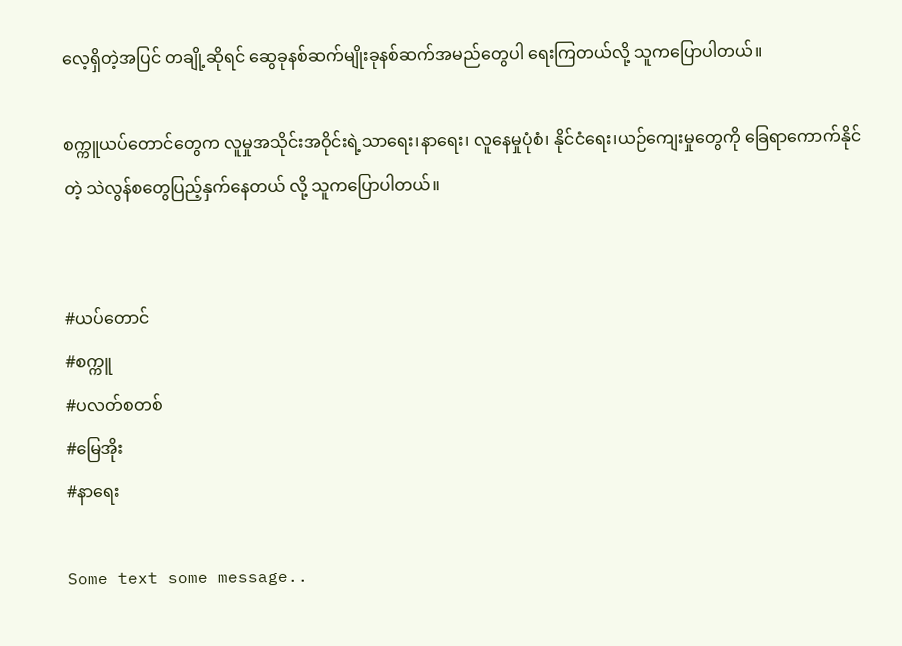လေ့ရှိတဲ့အပြင် တချို့ဆိုရင် ဆွေခုနစ်ဆက်မျိုးခုနစ်ဆက်အမည်တွေပါ ရေးကြတယ်လို့ သူကပြောပါတယ်။

စက္ကူယပ်တောင်တွေက လူမှုအသိုင်းအဝိုင်းရဲ့သာရေး၊နာရေး၊ လူနေမှုပုံစံ၊ နိုင်ငံရေး၊ယဉ်ကျေးမှုတွေကို ခြေရာကောက်နိုင်တဲ့ သဲလွန်စတွေပြည့်နှက်နေတယ် လို့ သူကပြောပါတယ်။


#ယပ်တောင်
#စက္ကူ
#ပလတ်စတစ်
#မြေအိုး
#နာရေး

Some text some message..